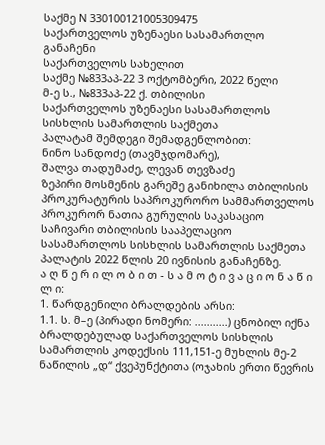საქმე N 330100121005309475
საქართველოს უზენაესი სასამართლო
განაჩენი
საქართველოს სახელით
საქმე №833აპ-22 3 ოქტომბერი, 2022 წელი
მ-ე ს., №833აპ-22 ქ. თბილისი
საქართველოს უზენაესი სასამართლოს სისხლის სამართლის საქმეთა
პალატამ შემდეგი შემადგენლობით:
ნინო სანდოძე (თავმჯდომარე),
შალვა თადუმაძე, ლევან თევზაძე
ზეპირი მოსმენის გარეშე განიხილა თბილისის პროკურატურის საპროკურორო სამმართველოს პროკურორ ნათია გურულის საკასაციო საჩივარი თბილისის სააპელაციო სასამართლოს სისხლის სამართლის საქმეთა პალატის 2022 წლის 20 ივნისის განაჩენზე.
ა ღ წ ე რ ი ლ ო ბ ი თ - ს ა მ ო ტ ი ვ ა ც ი ო ნ ა წ ი ლ ი:
1. წარდგენილი ბრალდების არსი:
1.1. ს. მ–ე (პირადი ნომერი: ...........) ცნობილ იქნა ბრალდებულად საქართველოს სისხლის სამართლის კოდექსის 111,151-ე მუხლის მე-2 ნაწილის „დ“ ქვეპუნქტითა (ოჯახის ერთი წევრის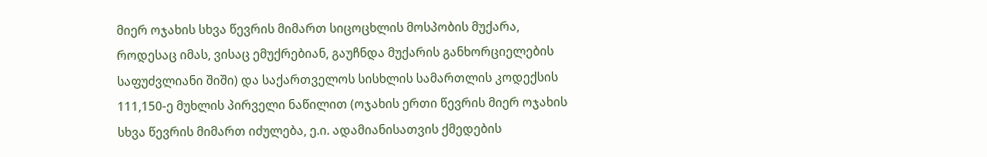მიერ ოჯახის სხვა წევრის მიმართ სიცოცხლის მოსპობის მუქარა, როდესაც იმას, ვისაც ემუქრებიან, გაუჩნდა მუქარის განხორციელების საფუძვლიანი შიში) და საქართველოს სისხლის სამართლის კოდექსის 111,150-ე მუხლის პირველი ნაწილით (ოჯახის ერთი წევრის მიერ ოჯახის სხვა წევრის მიმართ იძულება, ე.ი. ადამიანისათვის ქმედების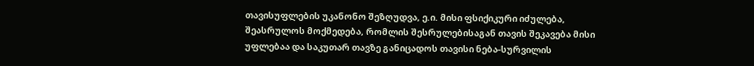თავისუფლების უკანონო შეზღუდვა, ე.ი. მისი ფსიქიკური იძულება, შეასრულოს მოქმედება, რომლის შესრულებისაგან თავის შეკავება მისი უფლებაა და საკუთარ თავზე განიცადოს თავისი ნება-სურვილის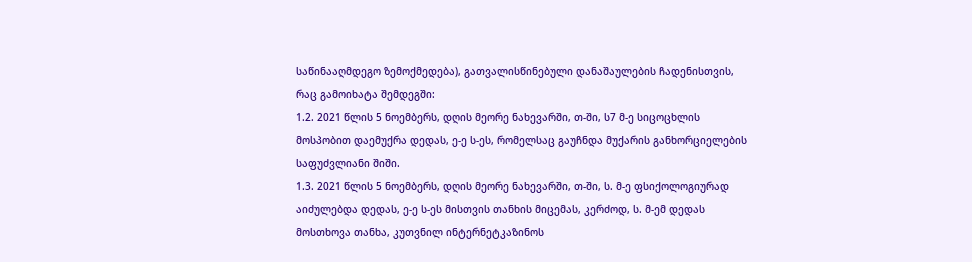საწინააღმდეგო ზემოქმედება), გათვალისწინებული დანაშაულების ჩადენისთვის, რაც გამოიხატა შემდეგში:
1.2. 2021 წლის 5 ნოემბერს, დღის მეორე ნახევარში, თ-ში, ს7 მ-ე სიცოცხლის მოსპობით დაემუქრა დედას, ე-ე ს-ეს, რომელსაც გაუჩნდა მუქარის განხორციელების საფუძვლიანი შიში.
1.3. 2021 წლის 5 ნოემბერს, დღის მეორე ნახევარში, თ-ში, ს. მ-ე ფსიქოლოგიურად აიძულებდა დედას, ე-ე ს-ეს მისთვის თანხის მიცემას, კერძოდ, ს. მ-ემ დედას მოსთხოვა თანხა, კუთვნილ ინტერნეტკაზინოს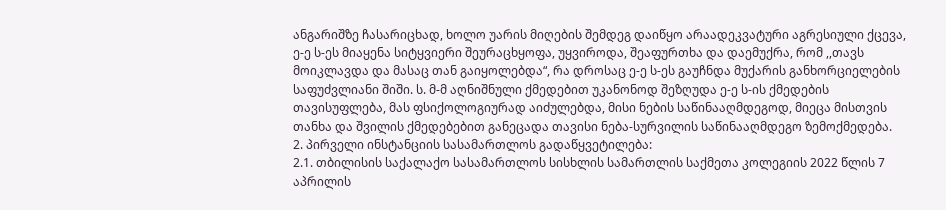ანგარიშზე ჩასარიცხად, ხოლო უარის მიღების შემდეგ დაიწყო არაადეკვატური აგრესიული ქცევა, ე-ე ს-ეს მიაყენა სიტყვიერი შეურაცხყოფა, უყვიროდა, შეაფურთხა და დაემუქრა, რომ ,,თავს მოიკლავდა და მასაც თან გაიყოლებდა“, რა დროსაც ე-ე ს-ეს გაუჩნდა მუქარის განხორციელების საფუძვლიანი შიში. ს. მ-მ აღნიშნული ქმედებით უკანონოდ შეზღუდა ე-ე ს-ის ქმედების თავისუფლება, მას ფსიქოლოგიურად აიძულებდა, მისი ნების საწინააღმდეგოდ, მიეცა მისთვის თანხა და შვილის ქმედებებით განეცადა თავისი ნება-სურვილის საწინააღმდეგო ზემოქმედება.
2. პირველი ინსტანციის სასამართლოს გადაწყვეტილება:
2.1. თბილისის საქალაქო სასამართლოს სისხლის სამართლის საქმეთა კოლეგიის 2022 წლის 7 აპრილის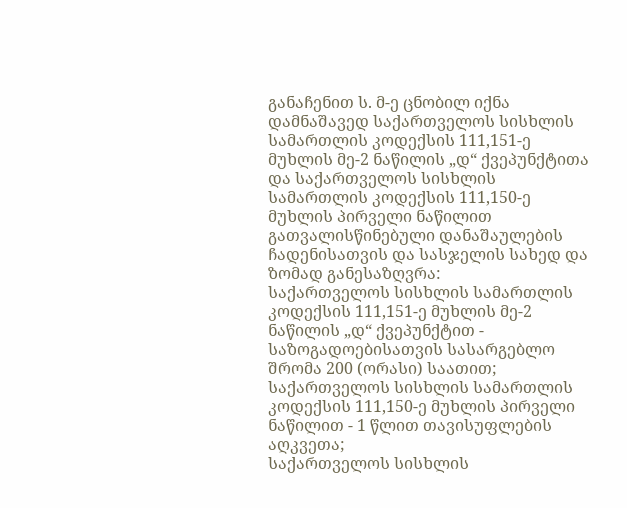განაჩენით ს. მ-ე ცნობილ იქნა დამნაშავედ საქართველოს სისხლის სამართლის კოდექსის 111,151-ე მუხლის მე-2 ნაწილის „დ“ ქვეპუნქტითა და საქართველოს სისხლის სამართლის კოდექსის 111,150-ე მუხლის პირველი ნაწილით გათვალისწინებული დანაშაულების ჩადენისათვის და სასჯელის სახედ და ზომად განესაზღვრა:
საქართველოს სისხლის სამართლის კოდექსის 111,151-ე მუხლის მე-2 ნაწილის „დ“ ქვეპუნქტით - საზოგადოებისათვის სასარგებლო შრომა 200 (ორასი) საათით;
საქართველოს სისხლის სამართლის კოდექსის 111,150-ე მუხლის პირველი ნაწილით - 1 წლით თავისუფლების აღკვეთა;
საქართველოს სისხლის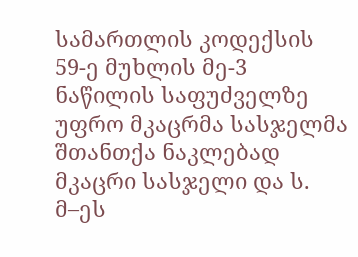სამართლის კოდექსის 59-ე მუხლის მე-3 ნაწილის საფუძველზე უფრო მკაცრმა სასჯელმა შთანთქა ნაკლებად მკაცრი სასჯელი და ს. მ–ეს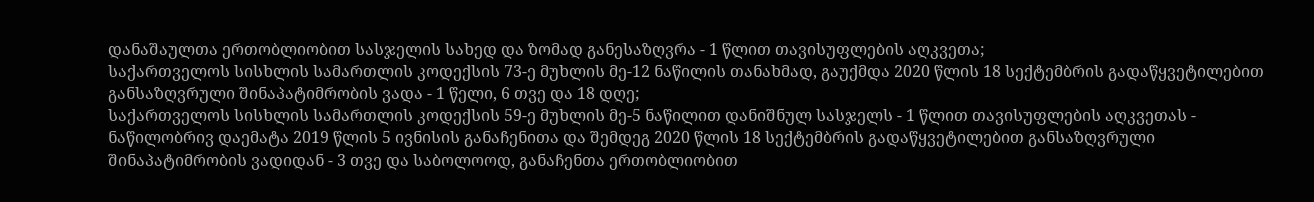დანაშაულთა ერთობლიობით სასჯელის სახედ და ზომად განესაზღვრა - 1 წლით თავისუფლების აღკვეთა;
საქართველოს სისხლის სამართლის კოდექსის 73-ე მუხლის მე-12 ნაწილის თანახმად, გაუქმდა 2020 წლის 18 სექტემბრის გადაწყვეტილებით განსაზღვრული შინაპატიმრობის ვადა - 1 წელი, 6 თვე და 18 დღე;
საქართველოს სისხლის სამართლის კოდექსის 59-ე მუხლის მე-5 ნაწილით დანიშნულ სასჯელს - 1 წლით თავისუფლების აღკვეთას - ნაწილობრივ დაემატა 2019 წლის 5 ივნისის განაჩენითა და შემდეგ 2020 წლის 18 სექტემბრის გადაწყვეტილებით განსაზღვრული შინაპატიმრობის ვადიდან - 3 თვე და საბოლოოდ, განაჩენთა ერთობლიობით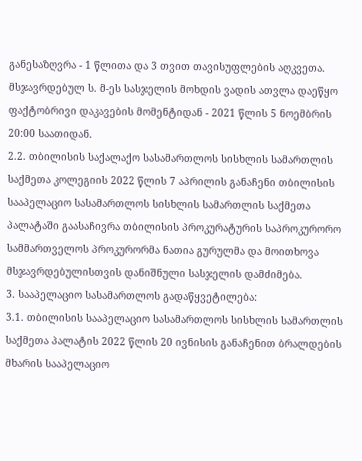განესაზღვრა - 1 წლითა და 3 თვით თავისუფლების აღკვეთა.
მსჯავრდებულ ს. მ-ეს სასჯელის მოხდის ვადის ათვლა დაეწყო ფაქტობრივი დაკავების მომენტიდან - 2021 წლის 5 ნოემბრის 20:00 საათიდან.
2.2. თბილისის საქალაქო სასამართლოს სისხლის სამართლის საქმეთა კოლეგიის 2022 წლის 7 აპრილის განაჩენი თბილისის სააპელაციო სასამართლოს სისხლის სამართლის საქმეთა პალატაში გაასაჩივრა თბილისის პროკურატურის საპროკურორო სამმართველოს პროკურორმა ნათია გურულმა და მოითხოვა მსჯავრდებულისთვის დანიშნული სასჯელის დამძიმება.
3. სააპელაციო სასამართლოს გადაწყვეტილება:
3.1. თბილისის სააპელაციო სასამართლოს სისხლის სამართლის საქმეთა პალატის 2022 წლის 20 ივნისის განაჩენით ბრალდების მხარის სააპელაციო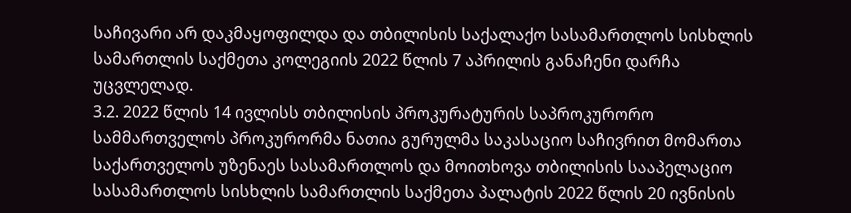საჩივარი არ დაკმაყოფილდა და თბილისის საქალაქო სასამართლოს სისხლის სამართლის საქმეთა კოლეგიის 2022 წლის 7 აპრილის განაჩენი დარჩა უცვლელად.
3.2. 2022 წლის 14 ივლისს თბილისის პროკურატურის საპროკურორო სამმართველოს პროკურორმა ნათია გურულმა საკასაციო საჩივრით მომართა საქართველოს უზენაეს სასამართლოს და მოითხოვა თბილისის სააპელაციო სასამართლოს სისხლის სამართლის საქმეთა პალატის 2022 წლის 20 ივნისის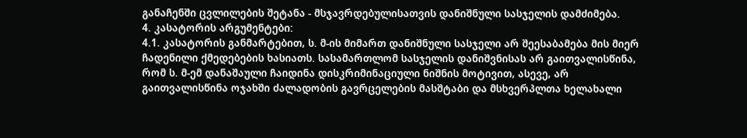განაჩენში ცვლილების შეტანა - მსჯავრდებულისათვის დანიშნული სასჯელის დამძიმება.
4. კასატორის არგუმენტები:
4.1. კასატორის განმარტებით, ს. მ-ის მიმართ დანიშნული სასჯელი არ შეესაბამება მის მიერ ჩადენილი ქმედებების ხასიათს. სასამართლომ სასჯელის დანიშვნისას არ გაითვალისწინა, რომ ს. მ-ემ დანაშაული ჩაიდინა დისკრიმინაციული ნიშნის მოტივით, ასევე, არ გაითვალისწინა ოჯახში ძალადობის გავრცელების მასშტაბი და მსხვერპლთა ხელახალი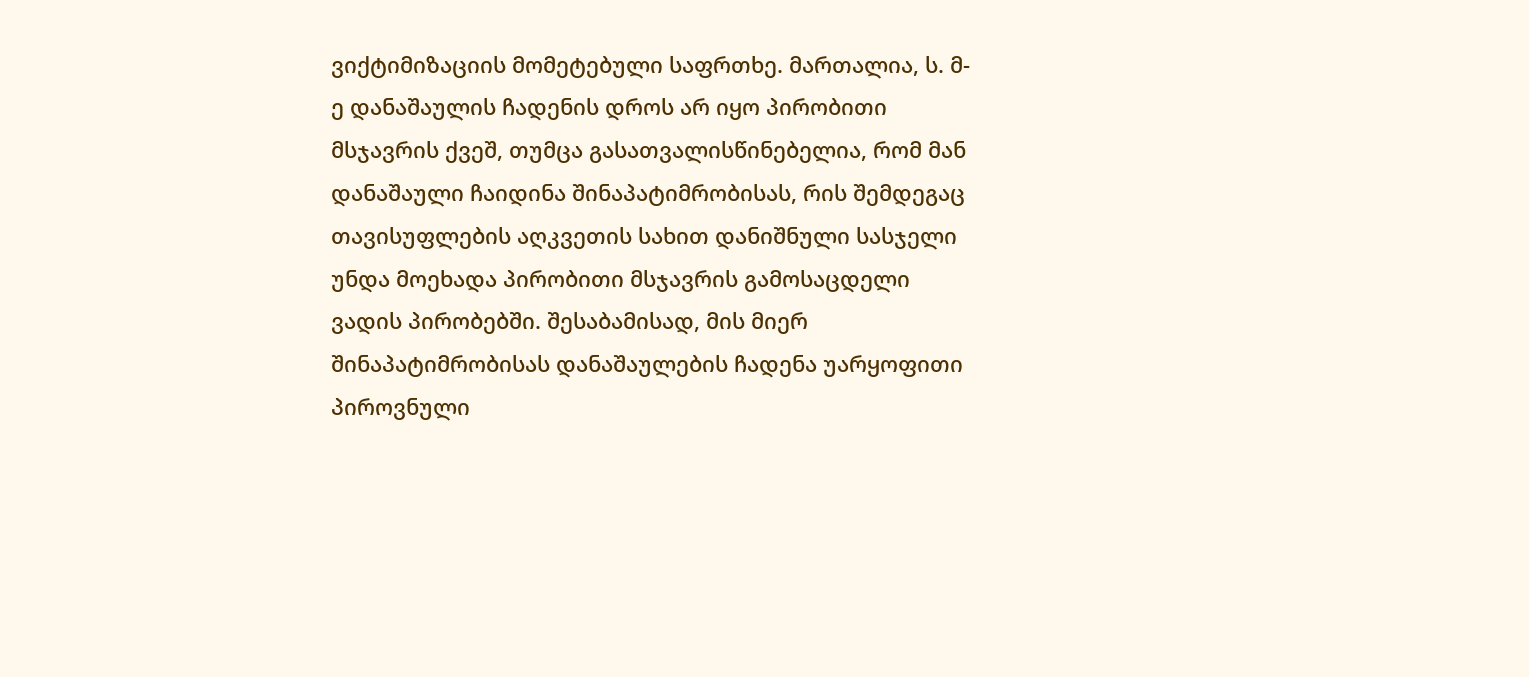ვიქტიმიზაციის მომეტებული საფრთხე. მართალია, ს. მ-ე დანაშაულის ჩადენის დროს არ იყო პირობითი მსჯავრის ქვეშ, თუმცა გასათვალისწინებელია, რომ მან დანაშაული ჩაიდინა შინაპატიმრობისას, რის შემდეგაც თავისუფლების აღკვეთის სახით დანიშნული სასჯელი უნდა მოეხადა პირობითი მსჯავრის გამოსაცდელი ვადის პირობებში. შესაბამისად, მის მიერ შინაპატიმრობისას დანაშაულების ჩადენა უარყოფითი პიროვნული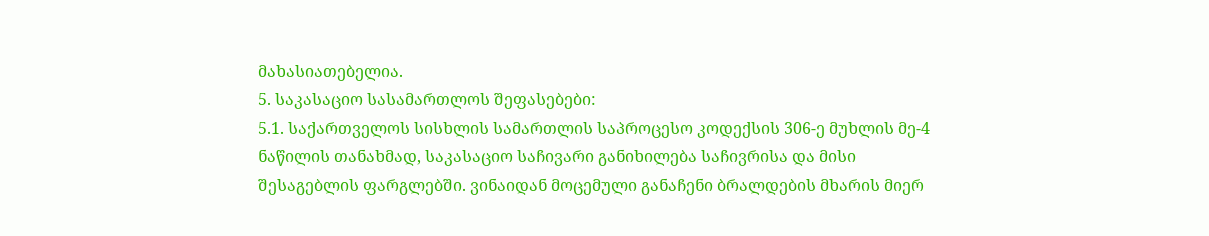მახასიათებელია.
5. საკასაციო სასამართლოს შეფასებები:
5.1. საქართველოს სისხლის სამართლის საპროცესო კოდექსის 306-ე მუხლის მე-4 ნაწილის თანახმად, საკასაციო საჩივარი განიხილება საჩივრისა და მისი შესაგებლის ფარგლებში. ვინაიდან მოცემული განაჩენი ბრალდების მხარის მიერ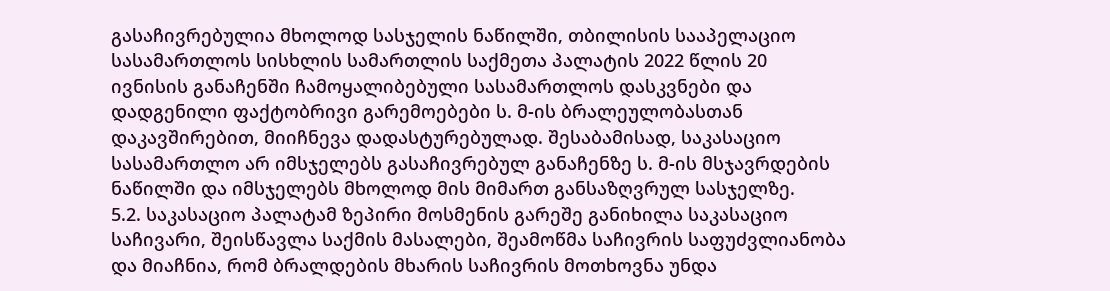გასაჩივრებულია მხოლოდ სასჯელის ნაწილში, თბილისის სააპელაციო სასამართლოს სისხლის სამართლის საქმეთა პალატის 2022 წლის 20 ივნისის განაჩენში ჩამოყალიბებული სასამართლოს დასკვნები და დადგენილი ფაქტობრივი გარემოებები ს. მ-ის ბრალეულობასთან დაკავშირებით, მიიჩნევა დადასტურებულად. შესაბამისად, საკასაციო სასამართლო არ იმსჯელებს გასაჩივრებულ განაჩენზე ს. მ-ის მსჯავრდების ნაწილში და იმსჯელებს მხოლოდ მის მიმართ განსაზღვრულ სასჯელზე.
5.2. საკასაციო პალატამ ზეპირი მოსმენის გარეშე განიხილა საკასაციო საჩივარი, შეისწავლა საქმის მასალები, შეამოწმა საჩივრის საფუძვლიანობა და მიაჩნია, რომ ბრალდების მხარის საჩივრის მოთხოვნა უნდა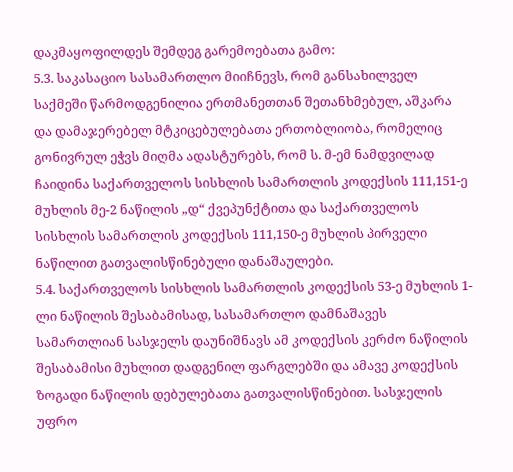დაკმაყოფილდეს შემდეგ გარემოებათა გამო:
5.3. საკასაციო სასამართლო მიიჩნევს, რომ განსახილველ საქმეში წარმოდგენილია ერთმანეთთან შეთანხმებულ, აშკარა და დამაჯერებელ მტკიცებულებათა ერთობლიობა, რომელიც გონივრულ ეჭვს მიღმა ადასტურებს, რომ ს. მ-ემ ნამდვილად ჩაიდინა საქართველოს სისხლის სამართლის კოდექსის 111,151-ე მუხლის მე-2 ნაწილის „დ“ ქვეპუნქტითა და საქართველოს სისხლის სამართლის კოდექსის 111,150-ე მუხლის პირველი ნაწილით გათვალისწინებული დანაშაულები.
5.4. საქართველოს სისხლის სამართლის კოდექსის 53-ე მუხლის 1-ლი ნაწილის შესაბამისად, სასამართლო დამნაშავეს სამართლიან სასჯელს დაუნიშნავს ამ კოდექსის კერძო ნაწილის შესაბამისი მუხლით დადგენილ ფარგლებში და ამავე კოდექსის ზოგადი ნაწილის დებულებათა გათვალისწინებით. სასჯელის უფრო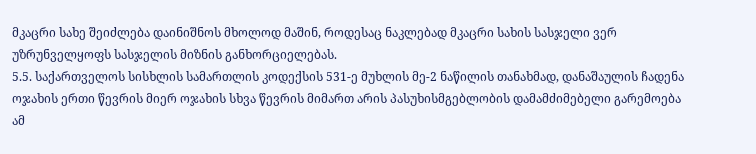მკაცრი სახე შეიძლება დაინიშნოს მხოლოდ მაშინ, როდესაც ნაკლებად მკაცრი სახის სასჯელი ვერ უზრუნველყოფს სასჯელის მიზნის განხორციელებას.
5.5. საქართველოს სისხლის სამართლის კოდექსის 531-ე მუხლის მე-2 ნაწილის თანახმად, დანაშაულის ჩადენა ოჯახის ერთი წევრის მიერ ოჯახის სხვა წევრის მიმართ არის პასუხისმგებლობის დამამძიმებელი გარემოება ამ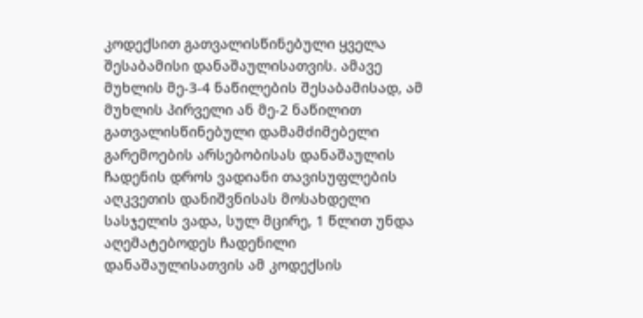კოდექსით გათვალისწინებული ყველა შესაბამისი დანაშაულისათვის. ამავე მუხლის მე-3-4 ნაწილების შესაბამისად, ამ მუხლის პირველი ან მე-2 ნაწილით გათვალისწინებული დამამძიმებელი გარემოების არსებობისას დანაშაულის ჩადენის დროს ვადიანი თავისუფლების აღკვეთის დანიშვნისას მოსახდელი სასჯელის ვადა, სულ მცირე, 1 წლით უნდა აღემატებოდეს ჩადენილი დანაშაულისათვის ამ კოდექსის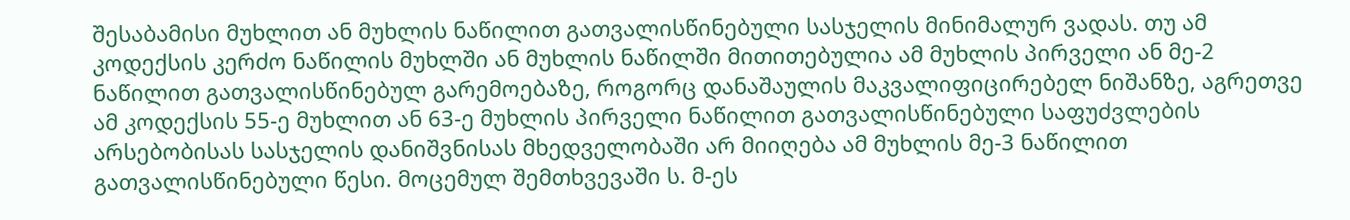შესაბამისი მუხლით ან მუხლის ნაწილით გათვალისწინებული სასჯელის მინიმალურ ვადას. თუ ამ კოდექსის კერძო ნაწილის მუხლში ან მუხლის ნაწილში მითითებულია ამ მუხლის პირველი ან მე-2 ნაწილით გათვალისწინებულ გარემოებაზე, როგორც დანაშაულის მაკვალიფიცირებელ ნიშანზე, აგრეთვე ამ კოდექსის 55-ე მუხლით ან 63-ე მუხლის პირველი ნაწილით გათვალისწინებული საფუძვლების არსებობისას სასჯელის დანიშვნისას მხედველობაში არ მიიღება ამ მუხლის მე-3 ნაწილით გათვალისწინებული წესი. მოცემულ შემთხვევაში ს. მ-ეს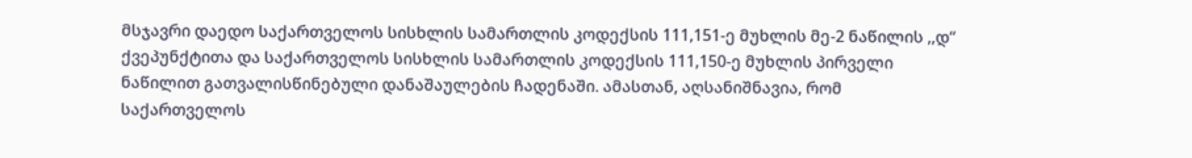მსჯავრი დაედო საქართველოს სისხლის სამართლის კოდექსის 111,151-ე მუხლის მე-2 ნაწილის ,,დ“ ქვეპუნქტითა და საქართველოს სისხლის სამართლის კოდექსის 111,150-ე მუხლის პირველი ნაწილით გათვალისწინებული დანაშაულების ჩადენაში. ამასთან, აღსანიშნავია, რომ საქართველოს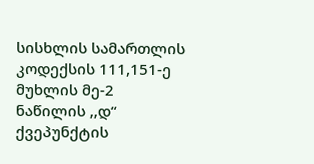სისხლის სამართლის კოდექსის 111,151-ე მუხლის მე-2 ნაწილის ,,დ“ ქვეპუნქტის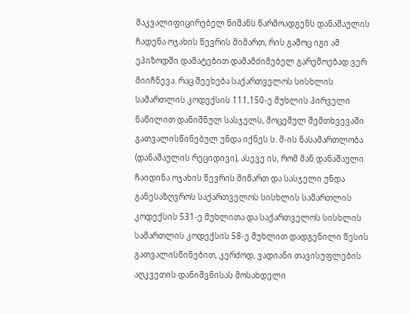მაკვალიფიცირებელ ნიშანს წარმოადგენს დანაშაულის ჩადენა ოჯახის წევრის მიმართ, რის გამოც იგი ამ ეპიზოდში დამატებით დამამძიმებელ გარემოებად ვერ მიიჩნევა. რაც შეეხება საქართველოს სისხლის სამართლის კოდექსის 111,150-ე მუხლის პირველი ნაწილით დანიშნულ სასჯელს, მოცემულ შემთხვევაში გათვალისწინებულ უნდა იქნეს ს. მ-ის ნასამართლობა (დანაშაულის რეციდივი), ასევე ის, რომ მან დანაშაული ჩაიდინა ოჯახის წევრის მიმართ და სასჯელი უნდა განესაზღვროს საქართველოს სისხლის სამართლის კოდექსის 531-ე მუხლითა და საქართველოს სისხლის სამართლის კოდექსის 58-ე მუხლით დადგენილი წესის გათვალისწინებით, კერძოდ, ვადიანი თავისუფლების აღკვეთის დანიშვნისას მოსახდელი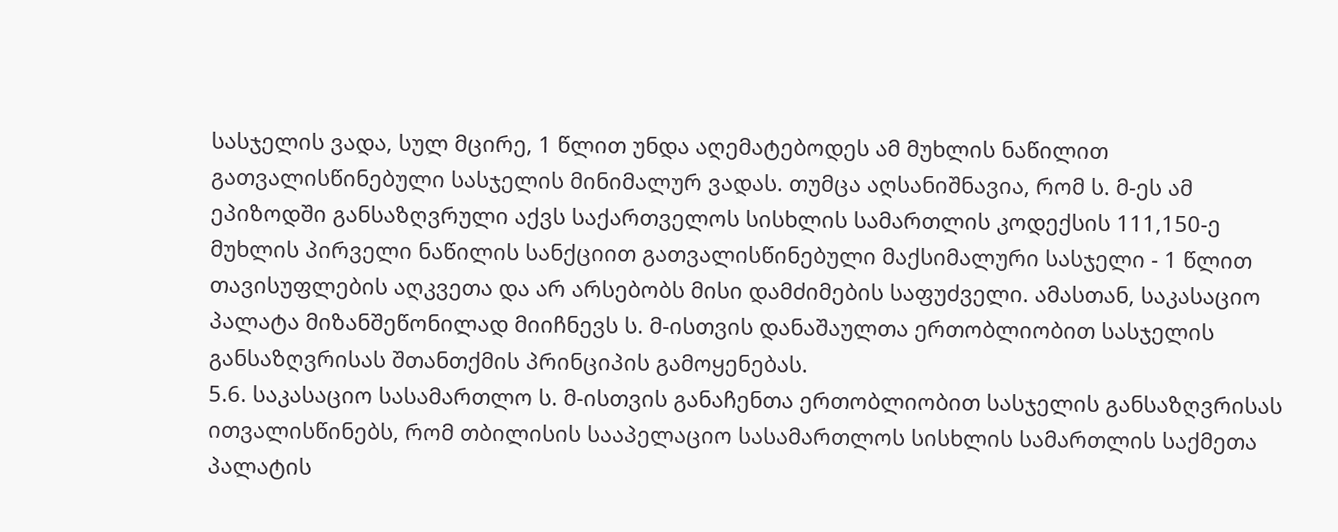სასჯელის ვადა, სულ მცირე, 1 წლით უნდა აღემატებოდეს ამ მუხლის ნაწილით გათვალისწინებული სასჯელის მინიმალურ ვადას. თუმცა აღსანიშნავია, რომ ს. მ-ეს ამ ეპიზოდში განსაზღვრული აქვს საქართველოს სისხლის სამართლის კოდექსის 111,150-ე მუხლის პირველი ნაწილის სანქციით გათვალისწინებული მაქსიმალური სასჯელი - 1 წლით თავისუფლების აღკვეთა და არ არსებობს მისი დამძიმების საფუძველი. ამასთან, საკასაციო პალატა მიზანშეწონილად მიიჩნევს ს. მ-ისთვის დანაშაულთა ერთობლიობით სასჯელის განსაზღვრისას შთანთქმის პრინციპის გამოყენებას.
5.6. საკასაციო სასამართლო ს. მ-ისთვის განაჩენთა ერთობლიობით სასჯელის განსაზღვრისას ითვალისწინებს, რომ თბილისის სააპელაციო სასამართლოს სისხლის სამართლის საქმეთა პალატის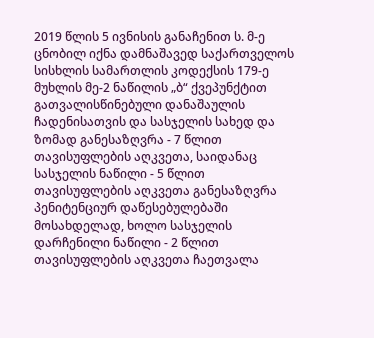2019 წლის 5 ივნისის განაჩენით ს. მ-ე ცნობილ იქნა დამნაშავედ საქართველოს სისხლის სამართლის კოდექსის 179-ე მუხლის მე-2 ნაწილის „ბ“ ქვეპუნქტით გათვალისწინებული დანაშაულის ჩადენისათვის და სასჯელის სახედ და ზომად განესაზღვრა - 7 წლით თავისუფლების აღკვეთა, საიდანაც სასჯელის ნაწილი - 5 წლით თავისუფლების აღკვეთა განესაზღვრა პენიტენციურ დაწესებულებაში მოსახდელად, ხოლო სასჯელის დარჩენილი ნაწილი - 2 წლით თავისუფლების აღკვეთა ჩაეთვალა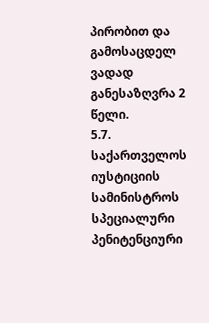პირობით და გამოსაცდელ ვადად განესაზღვრა 2 წელი.
5.7. საქართველოს იუსტიციის სამინისტროს სპეციალური პენიტენციური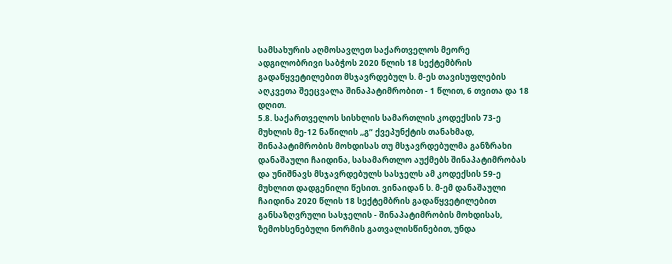სამსახურის აღმოსავლეთ საქართველოს მეორე ადგილობრივი საბჭოს 2020 წლის 18 სექტემბრის გადაწყვეტილებით მსჯავრდებულ ს. მ-ეს თავისუფლების აღკვეთა შეეცვალა შინაპატიმრობით - 1 წლით, 6 თვითა და 18 დღით.
5.8. საქართველოს სისხლის სამართლის კოდექსის 73-ე მუხლის მე-12 ნაწილის ,,გ“ ქვეპუნქტის თანახმად, შინაპატიმრობის მოხდისას თუ მსჯავრდებულმა განზრახი დანაშაული ჩაიდინა, სასამართლო აუქმებს შინაპატიმრობას და უნიშნავს მსჯავრდებულს სასჯელს ამ კოდექსის 59-ე მუხლით დადგენილი წესით. ვინაიდან ს. მ-ემ დანაშაული ჩაიდინა 2020 წლის 18 სექტემბრის გადაწყვეტილებით განსაზღვრული სასჯელის - შინაპატიმრობის მოხდისას, ზემოხსენებული ნორმის გათვალისწინებით, უნდა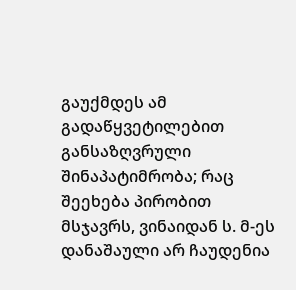გაუქმდეს ამ გადაწყვეტილებით განსაზღვრული შინაპატიმრობა; რაც შეეხება პირობით მსჯავრს, ვინაიდან ს. მ-ეს დანაშაული არ ჩაუდენია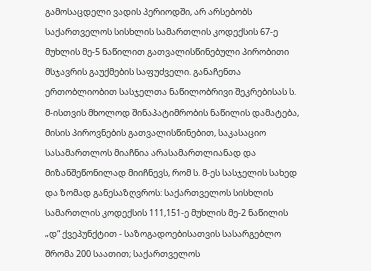გამოსაცდელი ვადის პერიოდში, არ არსებობს საქართველოს სისხლის სამართლის კოდექსის 67-ე მუხლის მე-5 ნაწილით გათვალისწინებული პირობითი მსჯავრის გაუქმების საფუძველი. განაჩენთა ერთობლიობით სასჯელთა ნაწილობრივი შეკრებისას ს. მ-ისთვის მხოლოდ შინაპატიმრობის ნაწილის დამატება, მისის პიროვნების გათვალისწინებით, საკასაციო სასამართლოს მიაჩნია არასამართლიანად და მიზანშეწონილად მიიჩნევს, რომ ს. მ-ეს სასჯელის სახედ და ზომად განესაზღვროს: საქართველოს სისხლის სამართლის კოდექსის 111,151-ე მუხლის მე-2 ნაწილის „დ“ ქვეპუნქტით - საზოგადოებისათვის სასარგებლო შრომა 200 საათით; საქართველოს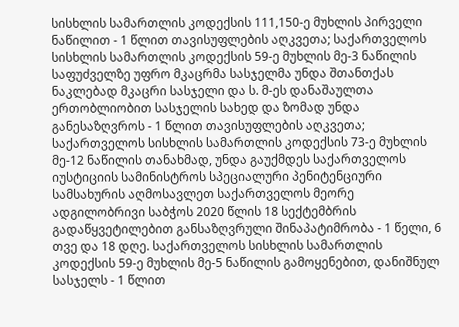სისხლის სამართლის კოდექსის 111,150-ე მუხლის პირველი ნაწილით - 1 წლით თავისუფლების აღკვეთა; საქართველოს სისხლის სამართლის კოდექსის 59-ე მუხლის მე-3 ნაწილის საფუძველზე უფრო მკაცრმა სასჯელმა უნდა შთანთქას ნაკლებად მკაცრი სასჯელი და ს. მ-ეს დანაშაულთა ერთობლიობით სასჯელის სახედ და ზომად უნდა განესაზღვროს - 1 წლით თავისუფლების აღკვეთა; საქართველოს სისხლის სამართლის კოდექსის 73-ე მუხლის მე-12 ნაწილის თანახმად, უნდა გაუქმდეს საქართველოს იუსტიციის სამინისტროს სპეციალური პენიტენციური სამსახურის აღმოსავლეთ საქართველოს მეორე ადგილობრივი საბჭოს 2020 წლის 18 სექტემბრის გადაწყვეტილებით განსაზღვრული შინაპატიმრობა - 1 წელი, 6 თვე და 18 დღე. საქართველოს სისხლის სამართლის კოდექსის 59-ე მუხლის მე-5 ნაწილის გამოყენებით, დანიშნულ სასჯელს - 1 წლით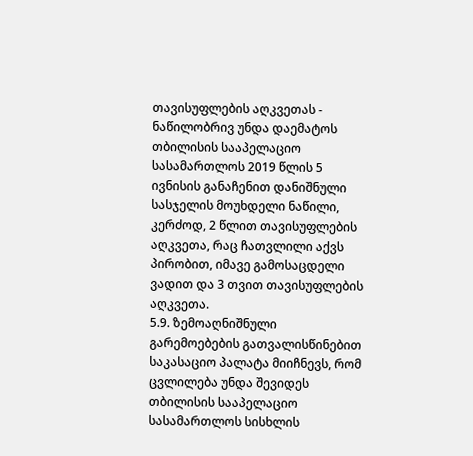თავისუფლების აღკვეთას - ნაწილობრივ უნდა დაემატოს თბილისის სააპელაციო სასამართლოს 2019 წლის 5 ივნისის განაჩენით დანიშნული სასჯელის მოუხდელი ნაწილი, კერძოდ, 2 წლით თავისუფლების აღკვეთა, რაც ჩათვლილი აქვს პირობით, იმავე გამოსაცდელი ვადით და 3 თვით თავისუფლების აღკვეთა.
5.9. ზემოაღნიშნული გარემოებების გათვალისწინებით საკასაციო პალატა მიიჩნევს, რომ ცვლილება უნდა შევიდეს თბილისის სააპელაციო სასამართლოს სისხლის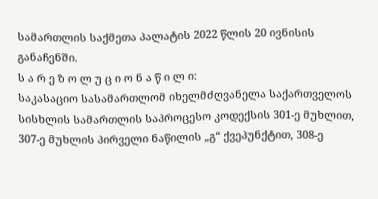სამართლის საქმეთა პალატის 2022 წლის 20 ივნისის განაჩენში.
ს ა რ ე ზ ო ლ უ ც ი ო ნ ა წ ი ლ ი:
საკასაციო სასამართლომ იხელმძღვანელა საქართველოს სისხლის სამართლის საპროცესო კოდექსის 301-ე მუხლით, 307-ე მუხლის პირველი ნაწილის „გ“ ქვეპუნქტით, 308-ე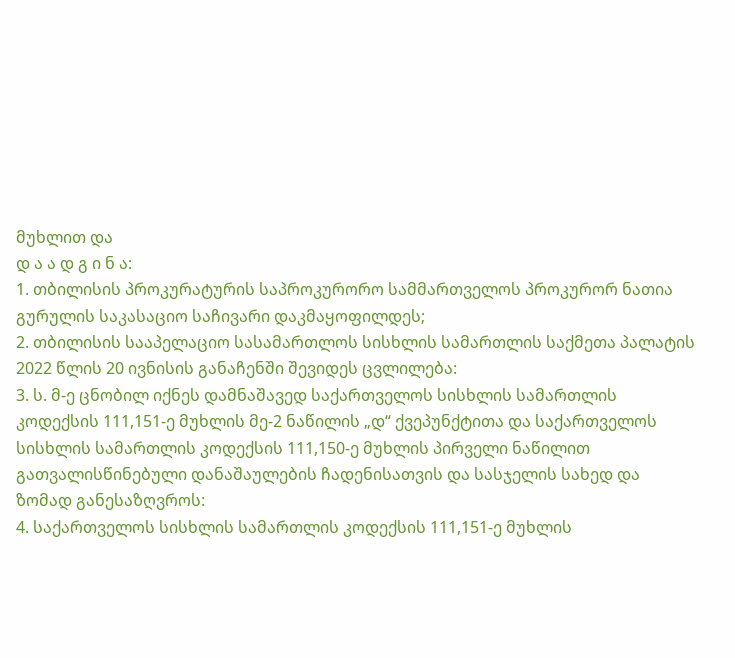მუხლით და
დ ა ა დ გ ი ნ ა:
1. თბილისის პროკურატურის საპროკურორო სამმართველოს პროკურორ ნათია გურულის საკასაციო საჩივარი დაკმაყოფილდეს;
2. თბილისის სააპელაციო სასამართლოს სისხლის სამართლის საქმეთა პალატის 2022 წლის 20 ივნისის განაჩენში შევიდეს ცვლილება:
3. ს. მ-ე ცნობილ იქნეს დამნაშავედ საქართველოს სისხლის სამართლის კოდექსის 111,151-ე მუხლის მე-2 ნაწილის „დ“ ქვეპუნქტითა და საქართველოს სისხლის სამართლის კოდექსის 111,150-ე მუხლის პირველი ნაწილით გათვალისწინებული დანაშაულების ჩადენისათვის და სასჯელის სახედ და ზომად განესაზღვროს:
4. საქართველოს სისხლის სამართლის კოდექსის 111,151-ე მუხლის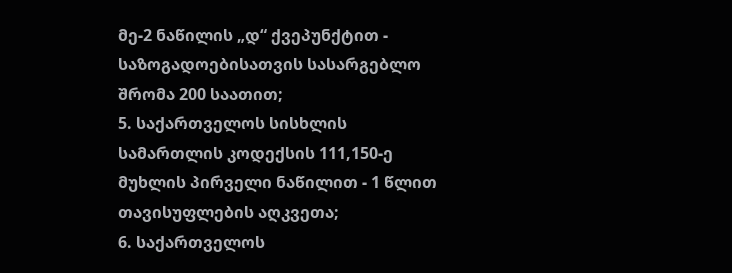მე-2 ნაწილის „დ“ ქვეპუნქტით - საზოგადოებისათვის სასარგებლო შრომა 200 საათით;
5. საქართველოს სისხლის სამართლის კოდექსის 111,150-ე მუხლის პირველი ნაწილით - 1 წლით თავისუფლების აღკვეთა;
6. საქართველოს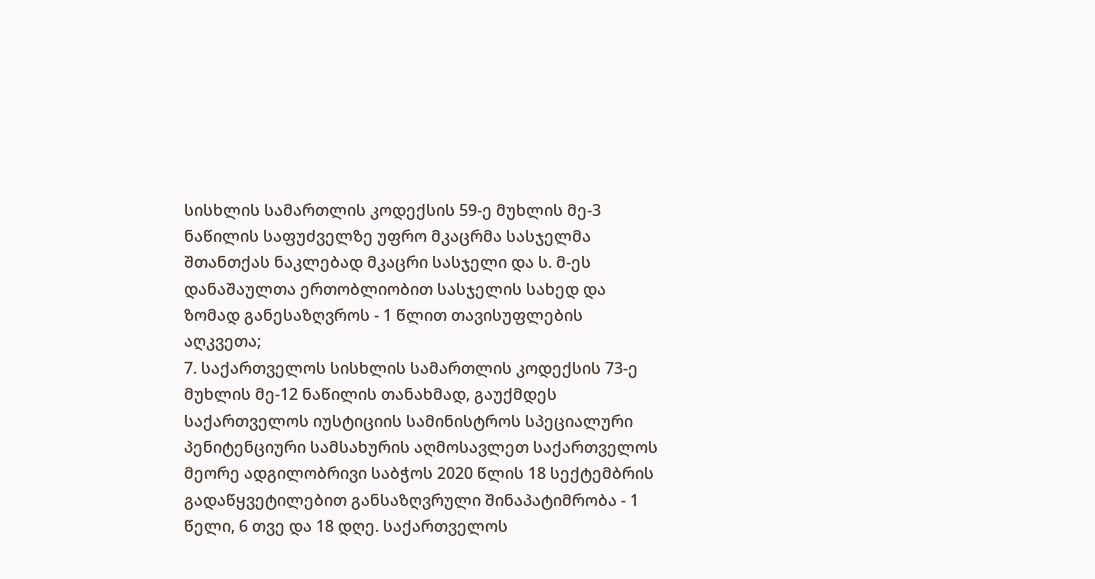სისხლის სამართლის კოდექსის 59-ე მუხლის მე-3 ნაწილის საფუძველზე უფრო მკაცრმა სასჯელმა შთანთქას ნაკლებად მკაცრი სასჯელი და ს. მ-ეს დანაშაულთა ერთობლიობით სასჯელის სახედ და ზომად განესაზღვროს - 1 წლით თავისუფლების აღკვეთა;
7. საქართველოს სისხლის სამართლის კოდექსის 73-ე მუხლის მე-12 ნაწილის თანახმად, გაუქმდეს საქართველოს იუსტიციის სამინისტროს სპეციალური პენიტენციური სამსახურის აღმოსავლეთ საქართველოს მეორე ადგილობრივი საბჭოს 2020 წლის 18 სექტემბრის გადაწყვეტილებით განსაზღვრული შინაპატიმრობა - 1 წელი, 6 თვე და 18 დღე. საქართველოს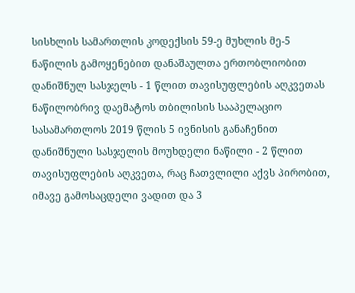სისხლის სამართლის კოდექსის 59-ე მუხლის მე-5 ნაწილის გამოყენებით დანაშაულთა ერთობლიობით დანიშნულ სასჯელს - 1 წლით თავისუფლების აღკვეთას ნაწილობრივ დაემატოს თბილისის სააპელაციო სასამართლოს 2019 წლის 5 ივნისის განაჩენით დანიშნული სასჯელის მოუხდელი ნაწილი - 2 წლით თავისუფლების აღკვეთა, რაც ჩათვლილი აქვს პირობით, იმავე გამოსაცდელი ვადით და 3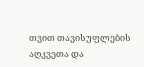თვით თავისუფლების აღკვეთა და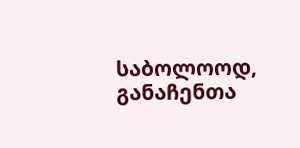საბოლოოდ, განაჩენთა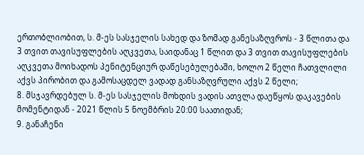ერთობლიობით, ს. მ-ეს სასჯელის სახედ და ზომად განესაზღვროს - 3 წლითა და 3 თვით თავისუფლების აღკვეთა, საიდანაც 1 წლით და 3 თვით თავისუფლების აღკვეთა მოიხადოს პენიტენციურ დაწესებულებაში, ხოლო 2 წელი ჩათვლილი აქვს პირობით და გამოსაცდელ ვადად განსაზღვრული აქვს 2 წელი;
8. მსჯავრდებულ ს. მ-ეს სასჯელის მოხდის ვადის ათვლა დაეწყოს დაკავების მომენტიდან - 2021 წლის 5 ნოემბრის 20:00 საათიდან;
9. განაჩენი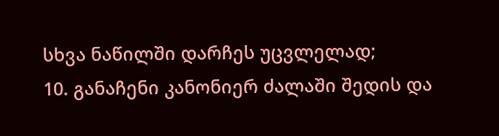სხვა ნაწილში დარჩეს უცვლელად;
10. განაჩენი კანონიერ ძალაში შედის და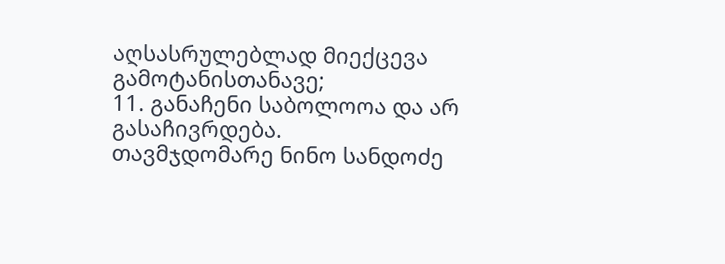აღსასრულებლად მიექცევა გამოტანისთანავე;
11. განაჩენი საბოლოოა და არ გასაჩივრდება.
თავმჯდომარე ნინო სანდოძე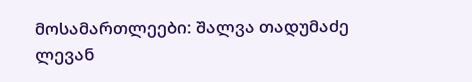მოსამართლეები: შალვა თადუმაძე
ლევან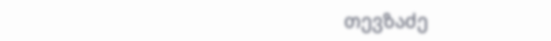თევზაძე